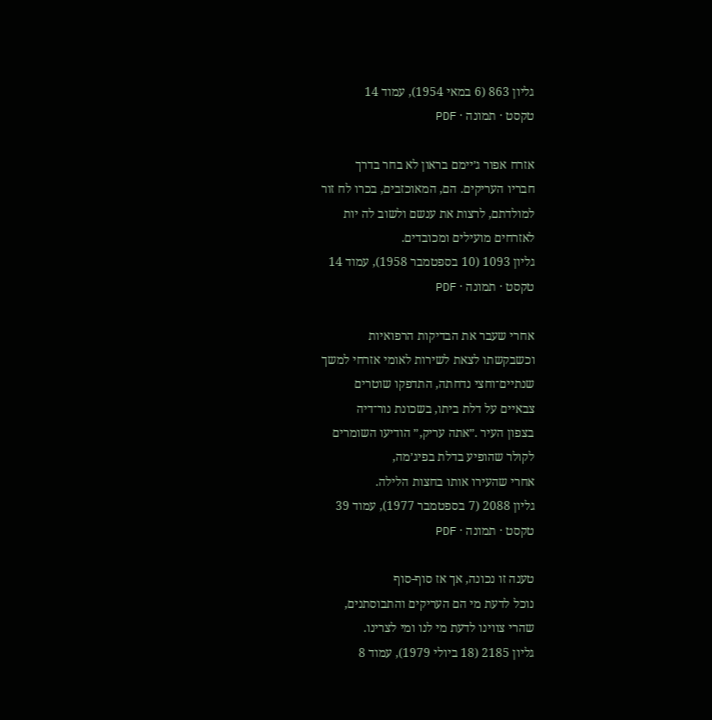גליון 863 (6 במאי 1954), עמוד 14
טקסט · תמונה · PDF

אזרח אפור ג׳יימם בראון לא בחר בדרך
חבריו העריקים. הם, המאוכזבים, בכרו לח זור
למולדתם, לרצות את ענשם ולשוב לה יות
לאזרחים מועילים ומכובדים.
גליון 1093 (10 בספטמבר 1958), עמוד 14
טקסט · תמונה · PDF

אחרי שעבר את הבדיקות הרפואיות
וכשבקשתו לצאת לשירות לאומי אזרחי למשך
שנתיים־וחצי נדחתה, התדפקו שוטרים
צבאיים על דלת ביתו, בשכונת נור־דיה
בצפון העיר .״אתה עריק,״ הודיעו השומרים
לקולר שהופיע בדלת בפיג׳מה,
אחרי שהעירו אותו בחצות הלילה.
גליון 2088 (7 בספטמבר 1977), עמוד 39
טקסט · תמונה · PDF

טענה זו נכונה, אך אז סוף-סוף
נוכל לדעת מי הם העריקים והתבוסתנים,
שהרי צווינו לדעת מי לנו ומי לצרינו.
גליון 2185 (18 ביולי 1979), עמוד 8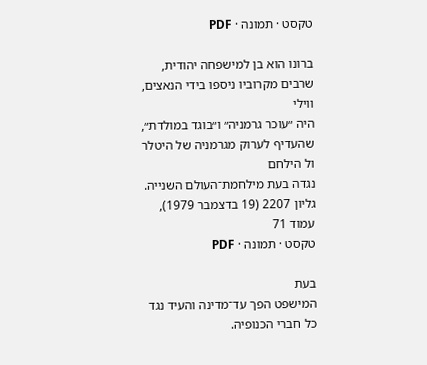טקסט · תמונה · PDF

ברונו הוא בן למישפחה יהודית,
שרבים מקרוביו ניספו בידי הנאצים, ווילי
היה ״עוכר גרמניה״ ו״בוגד במולדת״,
שהעדיף לערוק מגרמניה של היטלר ול הילחם
נגדה בעת מילחמת־העולם השנייה.
גליון 2207 (19 בדצמבר 1979), עמוד 71
טקסט · תמונה · PDF

בעת
המישפט הפך עד־מדינה והעיד נגד כל חברי הכנופיה.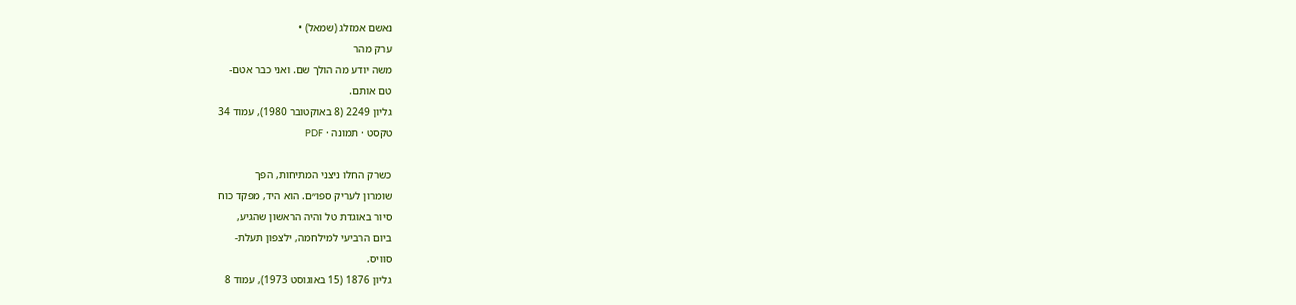נאשם אמזלג (שמאל) •
ערק מהר
משה יודע מה הולך שם. ואני כבר אטם-
טם אותם.
גליון 2249 (8 באוקטובר 1980), עמוד 34
טקסט · תמונה · PDF

כשרק החלו ניצני המתיחות, הפך
שומרון לעריק ספו״ם. הוא היד, מפקד כוח
סיור באוגדת טל והיה הראשון שהגיע,
ביום הרביעי למילחמה, ילצפון תעלת-
סוויס.
גליון 1876 (15 באוגוסט 1973), עמוד 8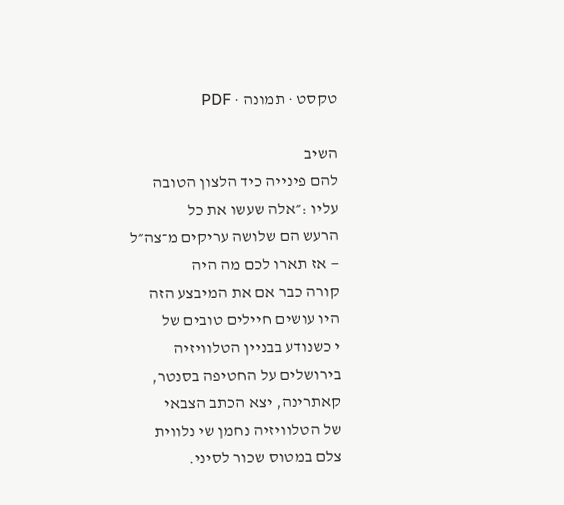טקסט · תמונה · PDF

השיב
להם פינייה כיד הלצון הטובה
עליו :״אלה שעשו את כל
הרעש הם שלושה עריקים מ־צה״ל
— אז תארו לכם מה היה
קורה כבר אם את המיבצע הזה
היו עושים חיילים טובים של
י כשנודע בבניין הטלוויזיה
בירושלים על החטיפה בסנטר,
קאתרינה, יצא הכתב הצבאי
של הטלוויזיה נחמן שי נלווית
צלם במטוס שכור לסיני.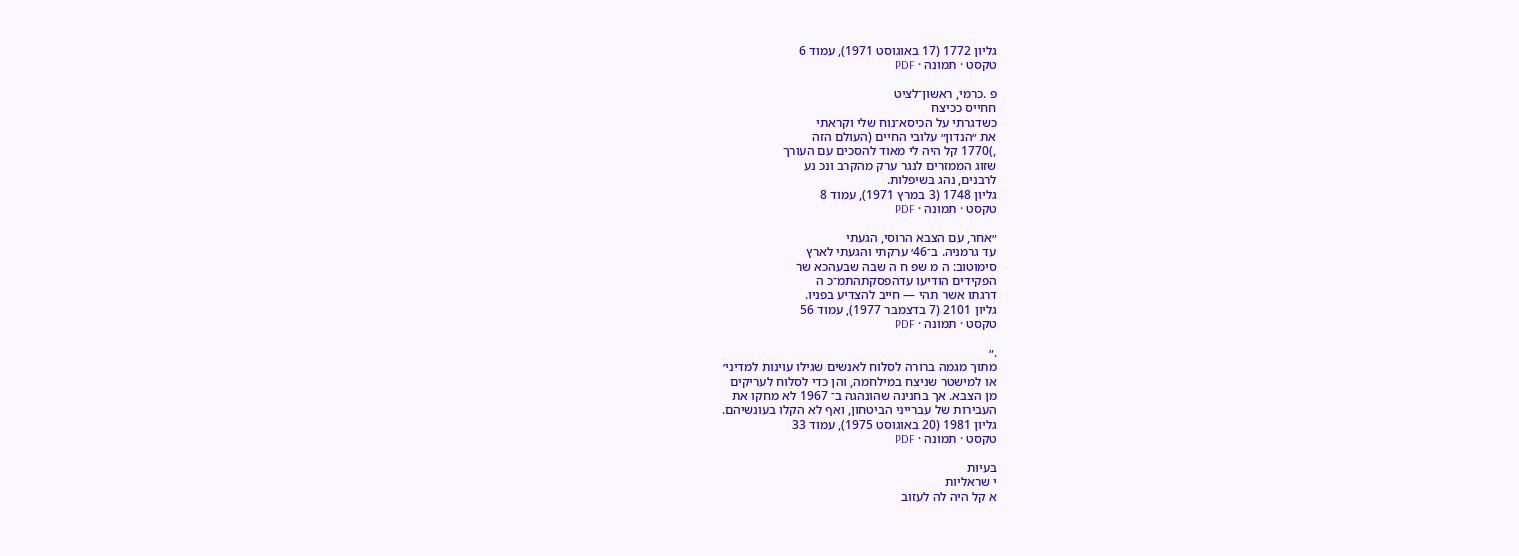גליון 1772 (17 באוגוסט 1971), עמוד 6
טקסט · תמונה · PDF

פ .כרמי, ראשון־לציט
חחייס ככיצח
כשדגרתי על הכיסא־נוח שלי וקראתי
את ״הנדון״ עלובי החיים (העולם הזה
,)1770 קל היה לי מאוד להסכים עם העורך
שזוג הממזרים לנגר ערק מהקרב ונכ נע
לרבנים, נהג בשיפלות.
גליון 1748 (3 במרץ 1971), עמוד 8
טקסט · תמונה · PDF

״אחר, עם הצבא הרוסי, הגעתי
עד גרמניה. ב־46׳ ערקתי והגעתי לארץ
סימוטוב: ה מ שפ ח ה שבה שבעהכא שר
הפקידים הודיעו עדהפסקתהתמ־כ ה
דרגתו אשר תהי — חייב להצדיע בפניו.
גליון 2101 (7 בדצמבר 1977), עמוד 56
טקסט · תמונה · PDF

.״
מתוך מגמה ברורה לסלוח לאנשים שגילו עוינות למדיני׳
או למישטר שניצח במילחמה, והן כדי לסלוח לעריקים
מן הצבא. אך בחנינה שהונהגה ב־ 1967 לא מחקו את
העבירות של עברייני הביטחון, ואף לא הקלו בעונשיהם.
גליון 1981 (20 באוגוסט 1975), עמוד 33
טקסט · תמונה · PDF

בעיות
י שראליות
א קל היה לה לעזוב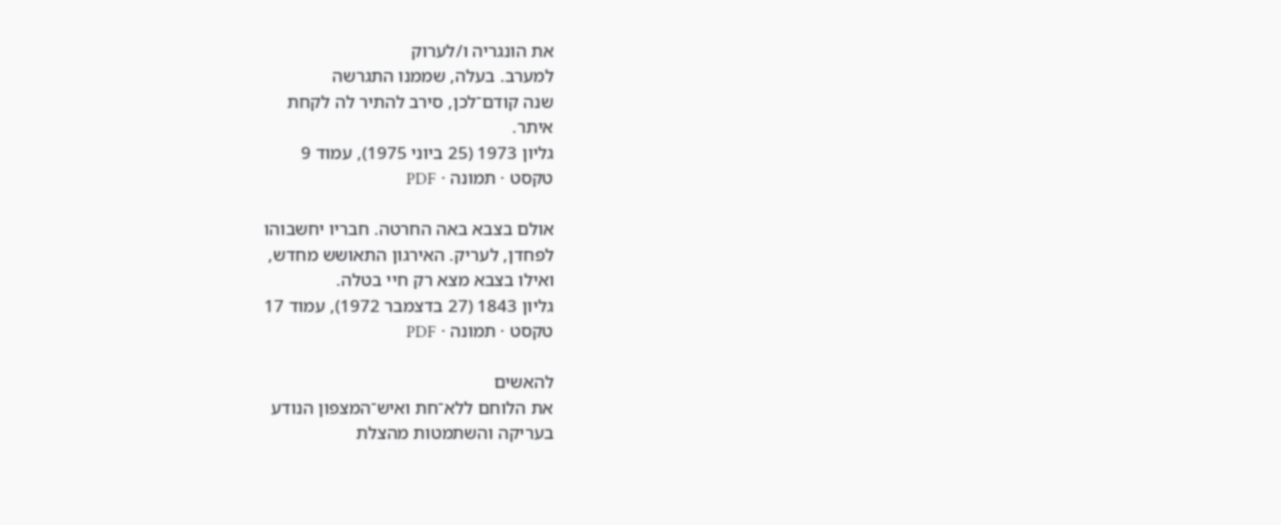את הונגריה ו/לערוק
למערב. בעלה, שממנו התגרשה
שנה קודם־לכן, סירב להתיר לה לקחת
איתר.
גליון 1973 (25 ביוני 1975), עמוד 9
טקסט · תמונה · PDF

אולם בצבא באה החרטה. חבריו יחשבוהו
לפחדן, לעריק. האירגון התאושש מחדש,
ואילו בצבא מצא רק חיי בטלה.
גליון 1843 (27 בדצמבר 1972), עמוד 17
טקסט · תמונה · PDF

להאשים
את הלוחם ללא־חת ואיש־המצפון הנודע
בעריקה והשתמטות מהצלת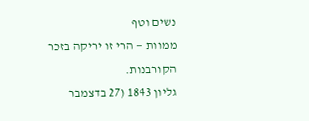נשים וטף
ממוות — הרי זו יריקה בזכר הקורבנות.
גליון 1843 (27 בדצמבר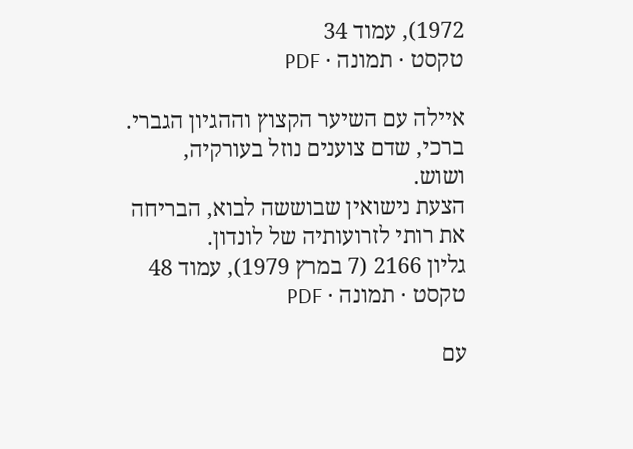1972), עמוד 34
טקסט · תמונה · PDF

איילה עם השיער הקצוץ וההגיון הגברי.
ברכי, שדם צוענים נוזל בעורקיה,
ושוש.
הצעת נישואין שבוששה לבוא, הבריחה
את רותי לזרועותיה של לונדון.
גליון 2166 (7 במרץ 1979), עמוד 48
טקסט · תמונה · PDF

עם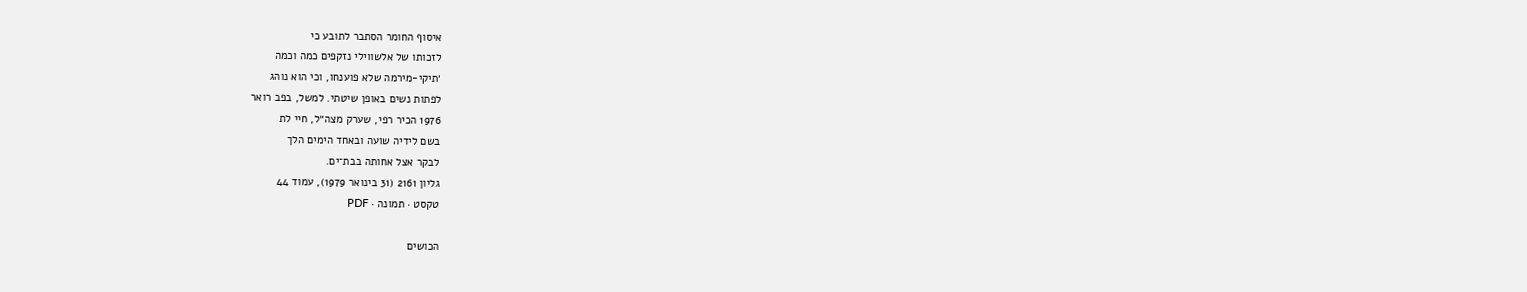איסוף החומר הסתבר לתובע כי
לזכותו של אלשווילי נזקפים כמה וכמה
׳תיקי-מירמה שלא פוענחו, וכי הוא נוהג
לפתות נשים באופן שיטתי. למשל, בפב רואר
1976 הכיר רפי, שערק מצה״ל, חיי לת
בשם לידיה שועה ובאחד הימים הלך
לבקר אצל אחותה בבת־ים.
גליון 2161 (31 בינואר 1979), עמוד 44
טקסט · תמונה · PDF

הכושים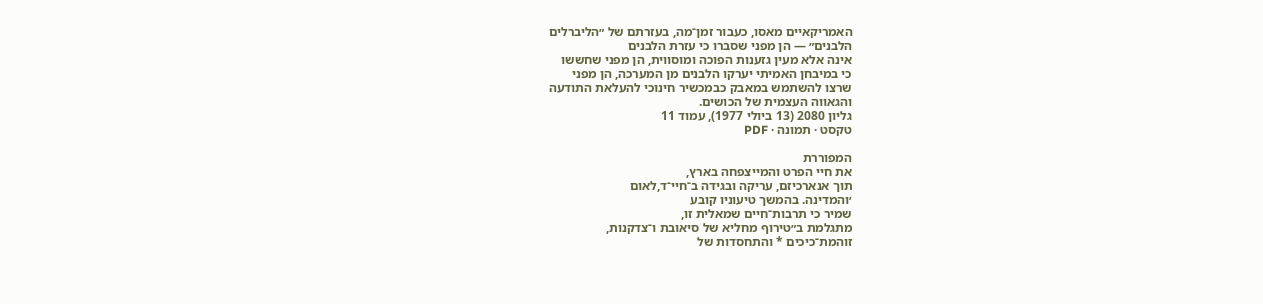האמריקאיים מאסו, כעבור זמן־מה, בעזרתם של ״הליברלים
הלבנים״ — הן מפני שסברו כי עזרת הלבנים
אינה אלא מעין גזענות הפוכה ומוסווית, הן מפני שחששו
כי במיבחן האמיתי יערקו הלבנים מן המערכה, הן מפני
שרצו להשתמש במאבק כבמכשיר חינוכי להעלאת התודעה
והגאווה העצמית של הכושים.
גליון 2080 (13 ביולי 1977), עמוד 11
טקסט · תמונה · PDF

המפוררת
את חיי הפרט והמייצפחה בארץ,
תוך אנארכיזם, עריקה ובגידה ב־חיי־ד,לאום
׳והמדינה. בהמשך טיעוניו קובע
שמיר כי תרבות־חיים שמאלית זו,
מתגלמת ב״טירוף מחליא של סיאובת ו־צדקנות,
זוהמת־כיכים * והתחסדות של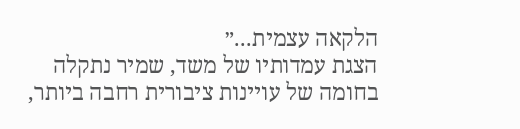הלקאה עצמית...״
הצגת עמדותיו של משד, שמיר נתקלה
בחומה של עויינות ציבורית רחבה ביותר,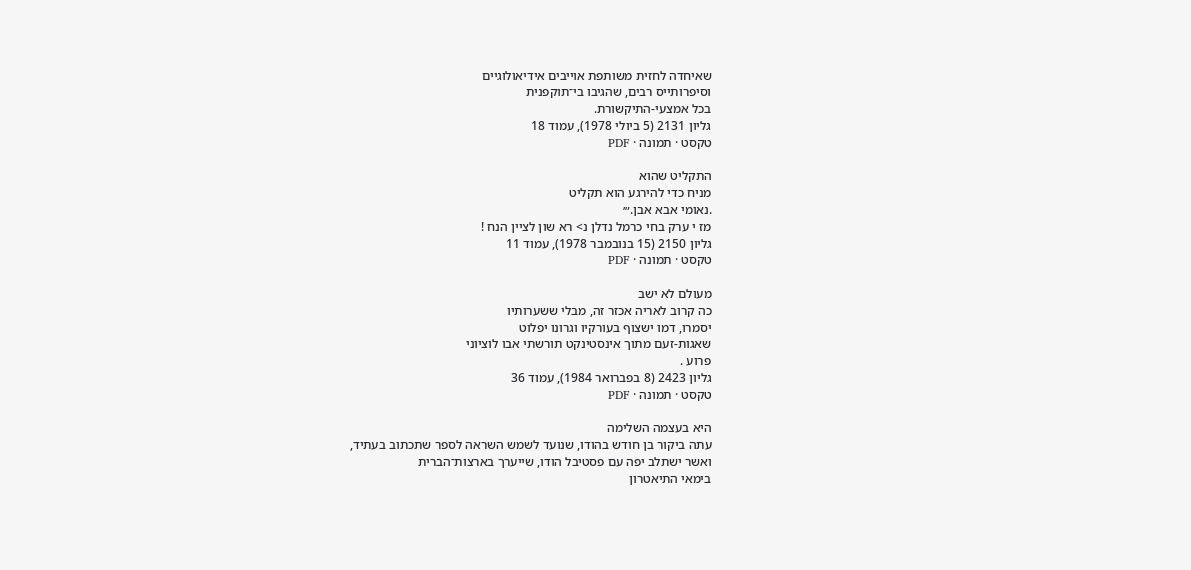שאיחדה לחזית משותפת אוייבים אידיאולוגיים
וסיפרותייס רבים, שהגיבו בי־תוקפנית
בכל אמצעי-התיקשורת.
גליון 2131 (5 ביולי 1978), עמוד 18
טקסט · תמונה · PDF

התקליט שהוא
מניח כדי להירגע הוא תקליט
.נאומי אבא אבן.״׳
מז י ערק בחי כרמל נדלן נ> רא שון לציין הנח !
גליון 2150 (15 בנובמבר 1978), עמוד 11
טקסט · תמונה · PDF

מעולם לא ישב
כה קרוב לאריה אכזר זה, מבלי ששערותיו
יסמרו, דמו ישצוף בעורקיו וגרונו יפלוט
שאגות-זעם מתוך אינסטינקט תורשתי אבו לוציוני
פרוע .
גליון 2423 (8 בפברואר 1984), עמוד 36
טקסט · תמונה · PDF

היא בעצמה השלימה
עתה ביקור בן חודש בהודו, שנועד לשמש השראה לספר שתכתוב בעתיד,
ואשר ישתלב יפה עם פסטיבל הודו, שייערך בארצות־הברית
בימאי התיאטרון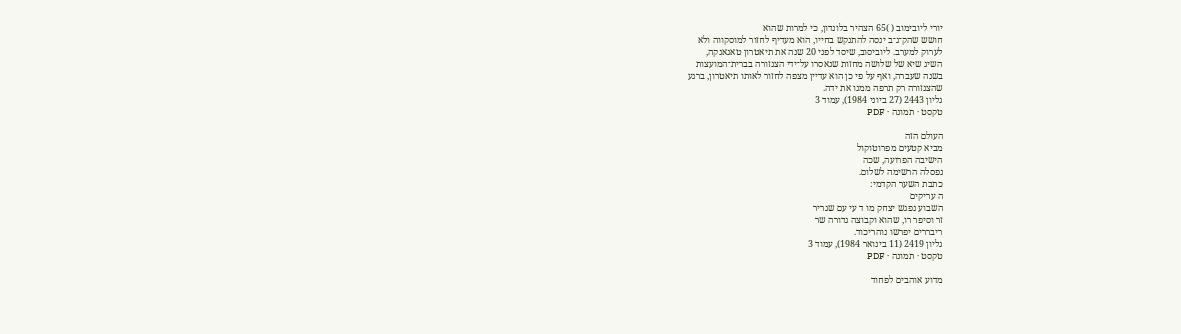יורי ליובימוב ( )65 הצהיר בלונדון, כי למרות שהוא
חושש שהק־ג־ב ינסה להתנקש בחייו, הוא מעדיף לחזור למוסקווה ולא
לערוק למערב. ליוביסוב, שיסד לפני 20 שנה את תיאטרון טאגאנקה,
השיג שיא של שלושה מחזות שנאסרו על־ידי הצנזורה בברית־המועצות
בשנה שעברה, ואף על פי כן הוא עדיין מצפה לחזור לאותו תיאטרון, ברגע
שהצנזורה רק תרפה ממנו את ידה.
גליון 2443 (27 ביוני 1984), עמוד 3
טקסט · תמונה · PDF

העולם הזה
מביא קטעים מפרוטוקול
הישיבה הפרועה, שכה
נפסלה הרשימה לשלום.
כתבת השער הקדמי:
ה עריקים
השבוע נפגש יצחק מו ד עי עם שגריר
זר וסיפר רו, שהוא וקבוצה גדורה שר
ריבררים יפרשו נוהריכוד.
גליון 2419 (11 בינואר 1984), עמוד 3
טקסט · תמונה · PDF

מדוע אוהבים לפחוד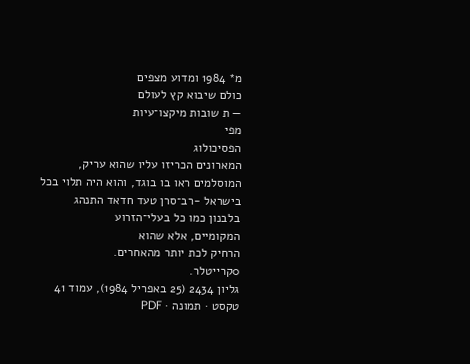מ* 1984 ומדוע מצפים
כולם שיבוא קץ לעולם
— ת שובות מיקצו־עיות
מפי
הפסיכולוג
המארונים הכריזו עליו שהוא עריק,
המוסלמים ראו בו בוגד, והוא היה תלוי בכל
בישראל -רב־סרן טעד חדאד התנהג
בלבנון כמו כל בעלי־הזרוע
המקומיים, אלא שהוא
הרחיק לכת יותר מהאחרים.
0קרייטלר.
גליון 2434 (25 באפריל 1984), עמוד 41
טקסט · תמונה · PDF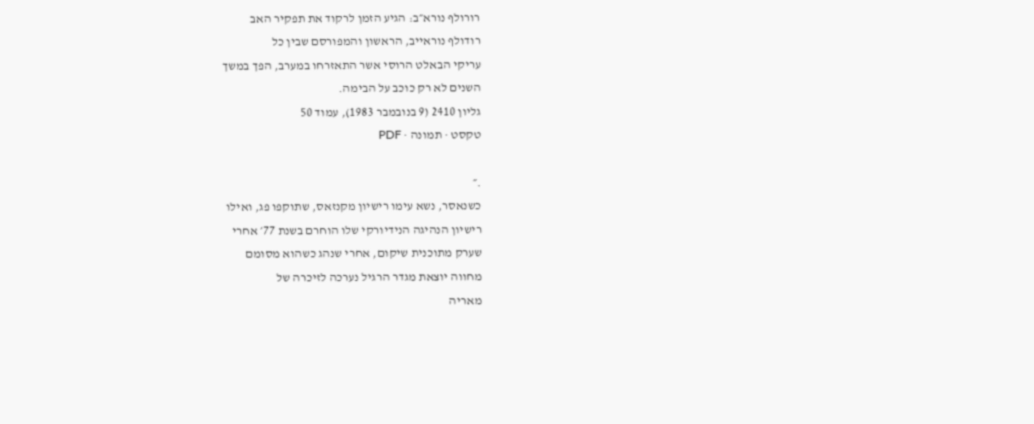רורולף נורא״ב: הגיע הזמן לרקוד את תפקיר האב
רודולף נוראייב, הראשון והמפורסם שבין כל
עריקי הבאלט הרוסי אשר התאזרחו במערב, הפך במשך
השנים לא רק כוכב על הבימה.
גליון 2410 (9 בנובמבר 1983), עמוד 50
טקסט · תמונה · PDF

.״
כשנאסר, נשא עימו רישיון מקנזאס, שתוקפו פג, ואילו
רישיון הנהיגה הנידיורקי שלו הוחרם בשנת 77׳ אחרי
שערק מתוכנית שיקום, אחרי שנהג כשהוא מסומם
מחווה יוצאת מגדר הרגיל נערכה לזיכרה של
מאריה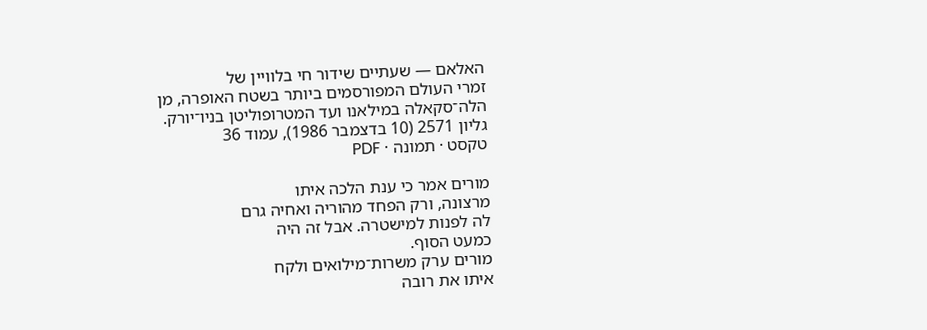האלאם — שעתיים שידור חי בלוויין של
זמרי העולם המפורסמים ביותר בשטח האופרה, מן
הלה־סקאלה במילאנו ועד המטרופוליטן בניו־יורק.
גליון 2571 (10 בדצמבר 1986), עמוד 36
טקסט · תמונה · PDF

מורים אמר כי ענת הלכה איתו
מרצונה, ורק הפחד מהוריה ואחיה גרם
לה לפנות למישטרה. אבל זה היה
כמעט הסוף.
מורים ערק משרות־מילואים ולקח
איתו את רובה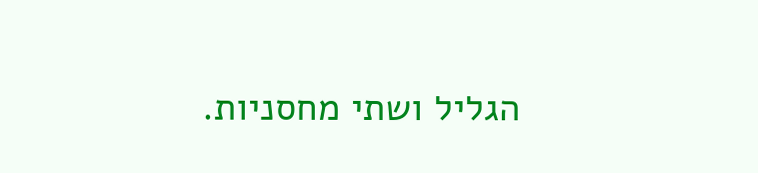הגליל ושתי מחסניות.